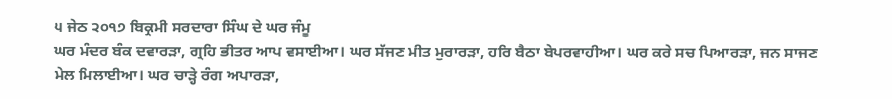੫ ਜੇਠ ੨੦੧੭ ਬਿਕ੍ਰਮੀ ਸਰਦਾਰਾ ਸਿੰਘ ਦੇ ਘਰ ਜੰਮੂ
ਘਰ ਮੰਦਰ ਬੰਕ ਦਵਾਰੜਾ, ਗ੍ਰਹਿ ਭੀਤਰ ਆਪ ਵਸਾਈਆ। ਘਰ ਸੱਜਣ ਮੀਤ ਮੁਰਾਰੜਾ, ਹਰਿ ਬੈਠਾ ਬੇਪਰਵਾਹੀਆ। ਘਰ ਕਰੇ ਸਚ ਪਿਆਰੜਾ, ਜਨ ਸਾਜਣ ਮੇਲ ਮਿਲਾਈਆ। ਘਰ ਚਾੜ੍ਹੇ ਰੰਗ ਅਪਾਰੜਾ,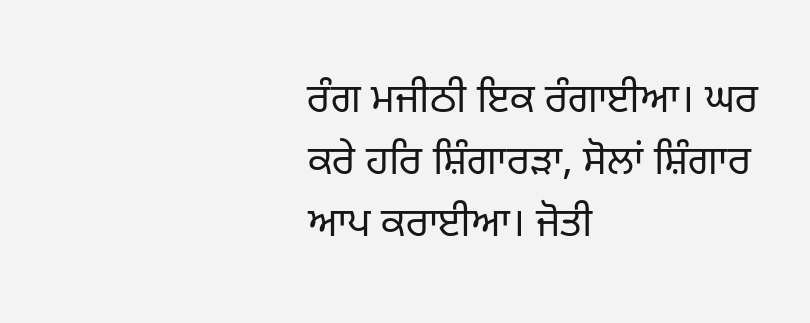ਰੰਗ ਮਜੀਠੀ ਇਕ ਰੰਗਾਈਆ। ਘਰ ਕਰੇ ਹਰਿ ਸ਼ਿੰਗਾਰੜਾ, ਸੋਲਾਂ ਸ਼ਿੰਗਾਰ ਆਪ ਕਰਾਈਆ। ਜੋਤੀ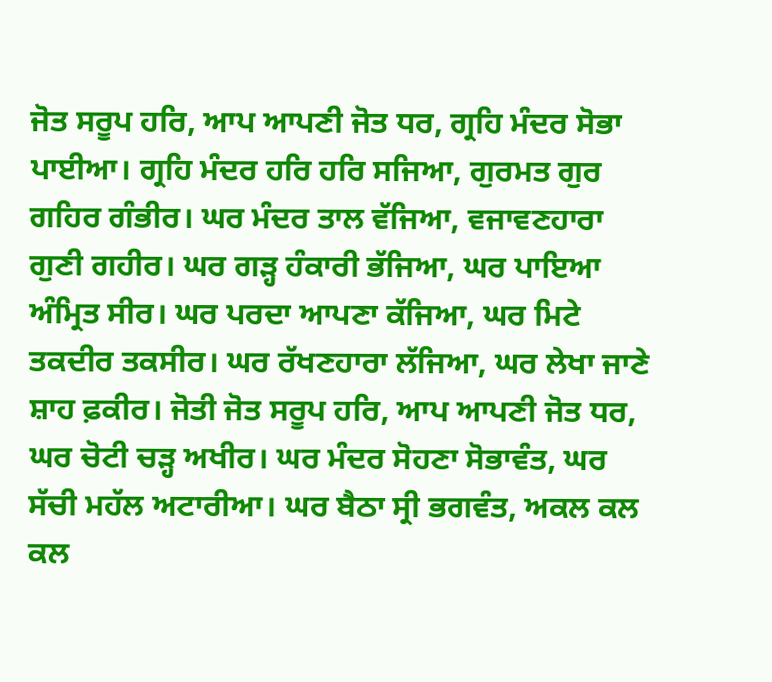ਜੋਤ ਸਰੂਪ ਹਰਿ, ਆਪ ਆਪਣੀ ਜੋਤ ਧਰ, ਗ੍ਰਹਿ ਮੰਦਰ ਸੋਭਾ ਪਾਈਆ। ਗ੍ਰਹਿ ਮੰਦਰ ਹਰਿ ਹਰਿ ਸਜਿਆ, ਗੁਰਮਤ ਗੁਰ ਗਹਿਰ ਗੰਭੀਰ। ਘਰ ਮੰਦਰ ਤਾਲ ਵੱਜਿਆ, ਵਜਾਵਣਹਾਰਾ ਗੁਣੀ ਗਹੀਰ। ਘਰ ਗੜ੍ਹ ਹੰਕਾਰੀ ਭੱਜਿਆ, ਘਰ ਪਾਇਆ ਅੰਮ੍ਰਿਤ ਸੀਰ। ਘਰ ਪਰਦਾ ਆਪਣਾ ਕੱਜਿਆ, ਘਰ ਮਿਟੇ ਤਕਦੀਰ ਤਕਸੀਰ। ਘਰ ਰੱਖਣਹਾਰਾ ਲੱਜਿਆ, ਘਰ ਲੇਖਾ ਜਾਣੇ ਸ਼ਾਹ ਫ਼ਕੀਰ। ਜੋਤੀ ਜੋਤ ਸਰੂਪ ਹਰਿ, ਆਪ ਆਪਣੀ ਜੋਤ ਧਰ, ਘਰ ਚੋਟੀ ਚੜ੍ਹ ਅਖੀਰ। ਘਰ ਮੰਦਰ ਸੋਹਣਾ ਸੋਭਾਵੰਤ, ਘਰ ਸੱਚੀ ਮਹੱਲ ਅਟਾਰੀਆ। ਘਰ ਬੈਠਾ ਸ੍ਰੀ ਭਗਵੰਤ, ਅਕਲ ਕਲ ਕਲ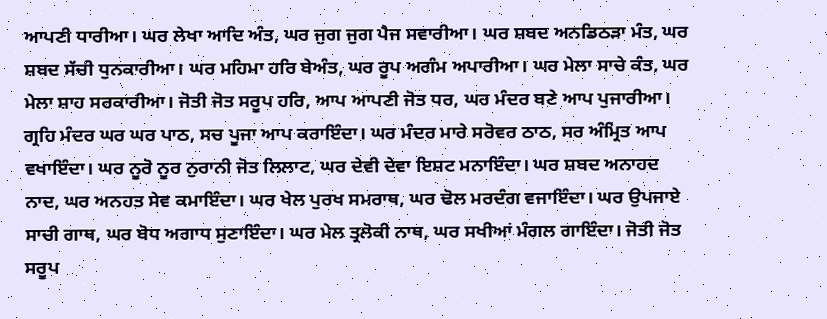ਆਪਣੀ ਧਾਰੀਆ। ਘਰ ਲੇਖਾ ਆਦਿ ਅੰਤ, ਘਰ ਜੁਗ ਜੁਗ ਪੈਜ ਸਵਾਰੀਆ। ਘਰ ਸ਼ਬਦ ਅਨਡਿਠੜਾ ਮੰਤ, ਘਰ ਸ਼ਬਦ ਸੱਚੀ ਧੁਨਕਾਰੀਆ। ਘਰ ਮਹਿਮਾ ਹਰਿ ਬੇਅੰਤ, ਘਰ ਰੂਪ ਅਗੰਮ ਅਪਾਰੀਆ। ਘਰ ਮੇਲਾ ਸਾਚੇ ਕੰਤ, ਘਰ ਮੇਲਾ ਸ਼ਾਹ ਸਰਕਾਰੀਆ। ਜੋਤੀ ਜੋਤ ਸਰੂਪ ਹਰਿ, ਆਪ ਆਪਣੀ ਜੋਤ ਧਰ, ਘਰ ਮੰਦਰ ਬਣੇ ਆਪ ਪੁਜਾਰੀਆ। ਗ੍ਰਹਿ ਮੰਦਰ ਘਰ ਘਰ ਪਾਠ, ਸਚ ਪੂਜਾ ਆਪ ਕਰਾਇੰਦਾ। ਘਰ ਮੰਦਰ ਮਾਰੇ ਸਰੋਵਰ ਠਾਠ, ਸਰ ਅੰਮ੍ਰਿਤ ਆਪ ਵਖਾਇੰਦਾ। ਘਰ ਨੂਰੋ ਨੂਰ ਨੁਰਾਨੀ ਜੋਤ ਲਿਲਾਟ, ਘਰ ਦੇਵੀ ਦੇਵਾ ਇਸ਼ਟ ਮਨਾਇੰਦਾ। ਘਰ ਸ਼ਬਦ ਅਨਾਹਦ ਨਾਦ, ਘਰ ਅਨਹਤ ਸੇਵ ਕਮਾਇੰਦਾ। ਘਰ ਖੇਲ ਪੁਰਖ ਸਮਰਾਥ, ਘਰ ਢੋਲ ਮਰਦੰਗ ਵਜਾਇੰਦਾ। ਘਰ ਉਪਜਾਏ ਸਾਚੀ ਗਾਥ, ਘਰ ਬੋਧ ਅਗਾਧ ਸੁਣਾਇੰਦਾ। ਘਰ ਮੇਲ ਤ੍ਰਲੋਕੀ ਨਾਥ, ਘਰ ਸਖੀਆਂ ਮੰਗਲ ਗਾਇੰਦਾ। ਜੋਤੀ ਜੋਤ ਸਰੂਪ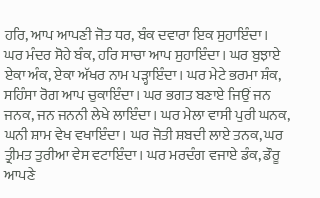ਹਰਿ, ਆਪ ਆਪਣੀ ਜੋਤ ਧਰ, ਬੰਕ ਦਵਾਰਾ ਇਕ ਸੁਹਾਇੰਦਾ। ਘਰ ਮੰਦਰ ਸੋਹੇ ਬੰਕ, ਹਰਿ ਸਾਚਾ ਆਪ ਸੁਹਾਇੰਦਾ। ਘਰ ਬੁਝਾਏ ਏਕਾ ਅੰਕ, ਏਕਾ ਅੱਖਰ ਨਾਮ ਪੜ੍ਹਾਇੰਦਾ। ਘਰ ਮੇਟੇ ਭਰਮਾ ਸ਼ੰਕ, ਸਹਿੰਸਾ ਰੋਗ ਆਪ ਚੁਕਾਇੰਦਾ। ਘਰ ਭਗਤ ਬਣਾਏ ਜਿਉਂ ਜਨ ਜਨਕ, ਜਨ ਜਨਨੀ ਲੇਖੇ ਲਾਇੰਦਾ। ਘਰ ਮੇਲਾ ਵਾਸੀ ਪੁਰੀ ਘਨਕ, ਘਨੀ ਸ਼ਾਮ ਵੇਖ ਵਖਾਇੰਦਾ। ਘਰ ਜੋਤੀ ਸ਼ਬਦੀ ਲਾਏ ਤਨਕ, ਘਰ ਤ੍ਰੀਮਤ ਤੁਰੀਆ ਵੇਸ ਵਟਾਇੰਦਾ। ਘਰ ਮਰਦੰਗ ਵਜਾਏ ਡੰਕ, ਡੌਰੂ ਆਪਣੇ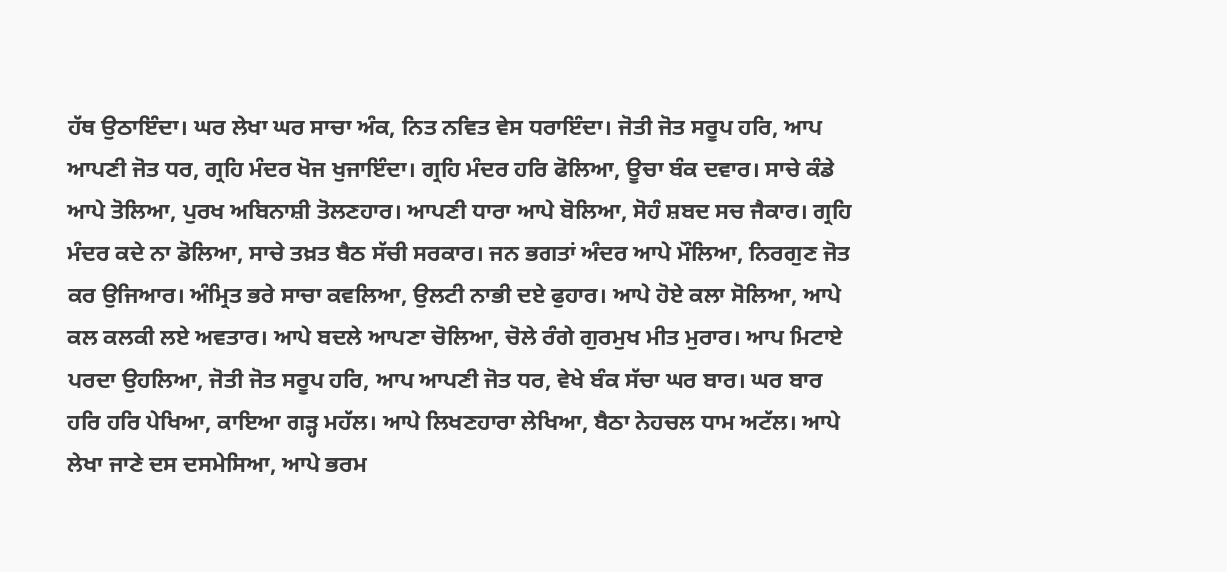ਹੱਥ ਉਠਾਇੰਦਾ। ਘਰ ਲੇਖਾ ਘਰ ਸਾਚਾ ਅੰਕ, ਨਿਤ ਨਵਿਤ ਵੇਸ ਧਰਾਇੰਦਾ। ਜੋਤੀ ਜੋਤ ਸਰੂਪ ਹਰਿ, ਆਪ ਆਪਣੀ ਜੋਤ ਧਰ, ਗ੍ਰਹਿ ਮੰਦਰ ਖੋਜ ਖੁਜਾਇੰਦਾ। ਗ੍ਰਹਿ ਮੰਦਰ ਹਰਿ ਫੋਲਿਆ, ਊਚਾ ਬੰਕ ਦਵਾਰ। ਸਾਚੇ ਕੰਡੇ ਆਪੇ ਤੋਲਿਆ, ਪੁਰਖ ਅਬਿਨਾਸ਼ੀ ਤੋਲਣਹਾਰ। ਆਪਣੀ ਧਾਰਾ ਆਪੇ ਬੋਲਿਆ, ਸੋਹੰ ਸ਼ਬਦ ਸਚ ਜੈਕਾਰ। ਗ੍ਰਹਿ ਮੰਦਰ ਕਦੇ ਨਾ ਡੋਲਿਆ, ਸਾਚੇ ਤਖ਼ਤ ਬੈਠ ਸੱਚੀ ਸਰਕਾਰ। ਜਨ ਭਗਤਾਂ ਅੰਦਰ ਆਪੇ ਮੌਲਿਆ, ਨਿਰਗੁਣ ਜੋਤ ਕਰ ਉਜਿਆਰ। ਅੰਮ੍ਰਿਤ ਭਰੇ ਸਾਚਾ ਕਵਲਿਆ, ਉਲਟੀ ਨਾਭੀ ਦਏ ਫੁਹਾਰ। ਆਪੇ ਹੋਏ ਕਲਾ ਸੋਲਿਆ, ਆਪੇ ਕਲ ਕਲਕੀ ਲਏ ਅਵਤਾਰ। ਆਪੇ ਬਦਲੇ ਆਪਣਾ ਚੋਲਿਆ, ਚੋਲੇ ਰੰਗੇ ਗੁਰਮੁਖ ਮੀਤ ਮੁਰਾਰ। ਆਪ ਮਿਟਾਏ ਪਰਦਾ ਉਹਲਿਆ, ਜੋਤੀ ਜੋਤ ਸਰੂਪ ਹਰਿ, ਆਪ ਆਪਣੀ ਜੋਤ ਧਰ, ਵੇਖੇ ਬੰਕ ਸੱਚਾ ਘਰ ਬਾਰ। ਘਰ ਬਾਰ ਹਰਿ ਹਰਿ ਪੇਖਿਆ, ਕਾਇਆ ਗੜ੍ਹ ਮਹੱਲ। ਆਪੇ ਲਿਖਣਹਾਰਾ ਲੇਖਿਆ, ਬੈਠਾ ਨੇਹਚਲ ਧਾਮ ਅਟੱਲ। ਆਪੇ ਲੇਖਾ ਜਾਣੇ ਦਸ ਦਸਮੇਸਿਆ, ਆਪੇ ਭਰਮ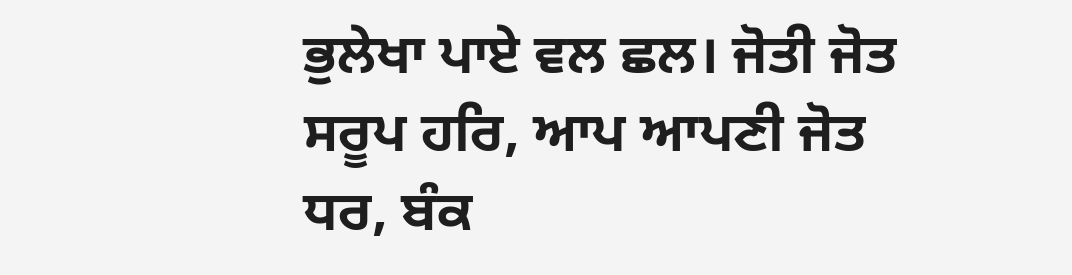ਭੁਲੇਖਾ ਪਾਏ ਵਲ ਛਲ। ਜੋਤੀ ਜੋਤ ਸਰੂਪ ਹਰਿ, ਆਪ ਆਪਣੀ ਜੋਤ ਧਰ, ਬੰਕ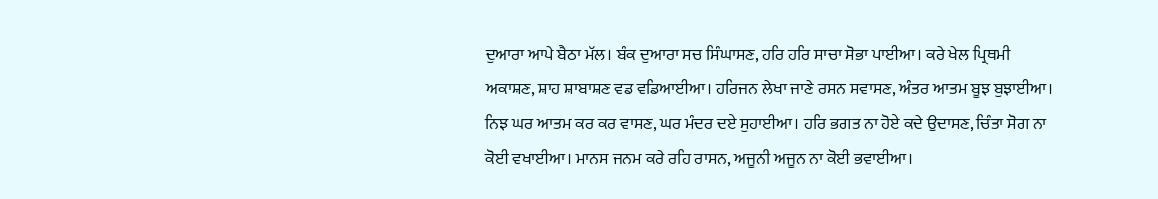ਦੁਆਰਾ ਆਪੇ ਬੈਠਾ ਮੱਲ। ਬੰਕ ਦੁਆਰਾ ਸਚ ਸਿੰਘਾਸਣ, ਹਰਿ ਹਰਿ ਸਾਚਾ ਸੋਭਾ ਪਾਈਆ। ਕਰੇ ਖੇਲ ਪ੍ਰਿਥਮੀ ਅਕਾਸ਼ਣ, ਸ਼ਾਹ ਸ਼ਾਬਾਸ਼ਣ ਵਡ ਵਡਿਆਈਆ। ਹਰਿਜਨ ਲੇਖਾ ਜਾਣੇ ਰਸਨ ਸਵਾਸਣ, ਅੰਤਰ ਆਤਮ ਬੂਝ ਬੁਝਾਈਆ। ਨਿਝ ਘਰ ਆਤਮ ਕਰ ਕਰ ਵਾਸਣ, ਘਰ ਮੰਦਰ ਦਏ ਸੁਹਾਈਆ। ਹਰਿ ਭਗਤ ਨਾ ਹੋਏ ਕਦੇ ਉਦਾਸਣ, ਚਿੰਤਾ ਸੋਗ ਨਾ ਕੋਈ ਵਖਾਈਆ। ਮਾਨਸ ਜਨਮ ਕਰੇ ਰਹਿ ਰਾਸਨ, ਅਜੂਨੀ ਅਜੂਨ ਨਾ ਕੋਈ ਭਵਾਈਆ।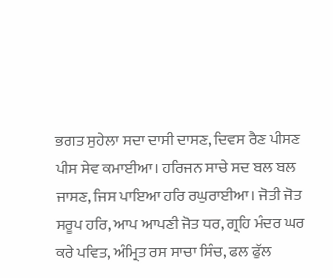ਭਗਤ ਸੁਹੇਲਾ ਸਦਾ ਦਾਸੀ ਦਾਸਣ, ਦਿਵਸ ਰੈਣ ਪੀਸਣ ਪੀਸ ਸੇਵ ਕਮਾਈਆ। ਹਰਿਜਨ ਸਾਚੇ ਸਦ ਬਲ ਬਲ ਜਾਸਣ, ਜਿਸ ਪਾਇਆ ਹਰਿ ਰਘੁਰਾਈਆ। ਜੋਤੀ ਜੋਤ ਸਰੂਪ ਹਰਿ, ਆਪ ਆਪਣੀ ਜੋਤ ਧਰ, ਗ੍ਰਹਿ ਮੰਦਰ ਘਰ ਕਰੇ ਪਵਿਤ, ਅੰਮ੍ਰਿਤ ਰਸ ਸਾਚਾ ਸਿੰਚ, ਫਲ ਫੁੱਲ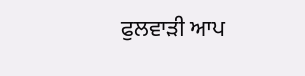ਫੁਲਵਾੜੀ ਆਪ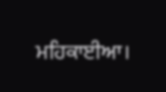ਮਹਿਕਾਈਆ।